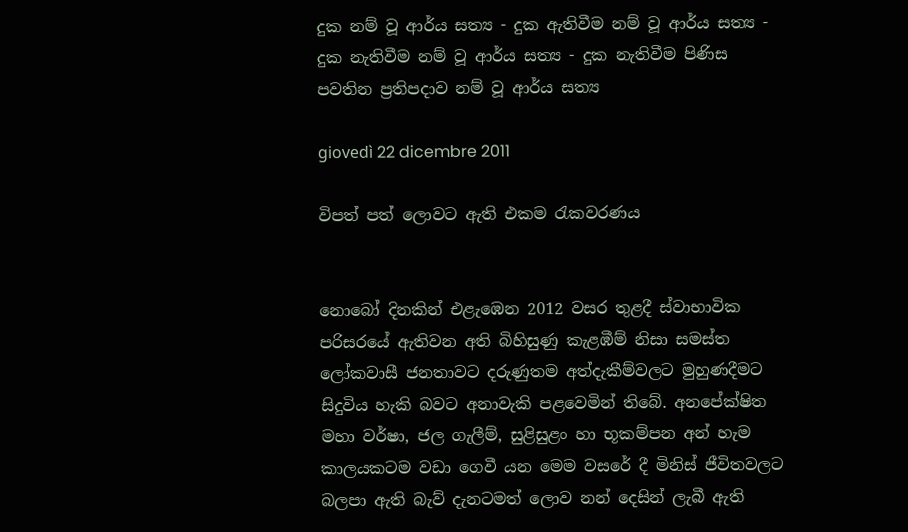දුක නම් වූ ආර්ය සත්‍ය - දුක ඇතිවීම නම් වූ ආර්ය සත්‍ය - දුක නැතිවීම නම් වූ ආර්ය සත්‍ය - දුක නැතිවීම පිණිස පවතින ප්‍රතිපදාව නම් වූ ආර්ය සත්‍ය

giovedì 22 dicembre 2011

විපත් පත් ලොවට ඇති එකම රැකවරණය


නොබෝ දිනකින් එළැඹෙන 2012 වසර තුළදී ස්‌වාභාවික පරිසරයේ ඇතිවන අති බිහිසුණු කැළඹීම් නිසා සමස්‌ත ලෝකවාසී ජනතාවට දරුණුතම අත්දැකීම්වලට මුහුණදීමට සිදුවිය හැකි බවට අනාවැකි පළවෙමින් තිබේ. අනපේක්‌ෂිත මහා වර්ෂා, ජල ගැලීම්, සුළිසුළං හා භූකම්පන අන් හැම කාලයකටම වඩා ගෙවී යන මෙම වසරේ දී මිනිස්‌ ජීවිතවලට බලපා ඇති බැව් දැනටමත් ලොව නන් දෙසින් ලැබී ඇති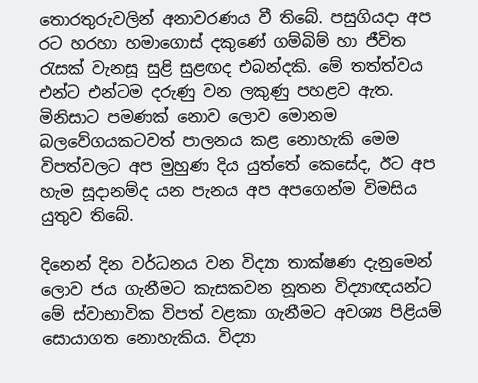තොරතුරුවලින් අනාවරණය වී තිබේ. පසුගියදා අප රට හරහා හමාගොස්‌ දකුණේ ගම්බිම් හා ජීවිත රැසක්‌ වැනසූ සුළි සුළඟද එබන්දකි. මේ තත්ත්වය එන්ට එන්ටම දරුණු වන ලකුණු පහළව ඇත. මිනිසාට පමණක්‌ නොව ලොව මොනම බලවේගයකටවත් පාලනය කළ නොහැකි මෙම විපත්වලට අප මුහුණ දිය යුත්තේ කෙසේද, ඊට අප හැම සූදානම්ද යන පැනය අප අපගෙන්ම විමසිය යුතුව තිබේ.

දිනෙන් දින වර්ධනය වන විද්‍යා තාක්‌ෂණ දැනුමෙන් ලොව ජය ගැනීමට කැසකවන නූතන විද්‍යාඥයන්ට මේ ස්‌වාභාවික විපත් වළකා ගැනීමට අවශ්‍ය පිළියම් සොයාගත නොහැකිය. විද්‍යා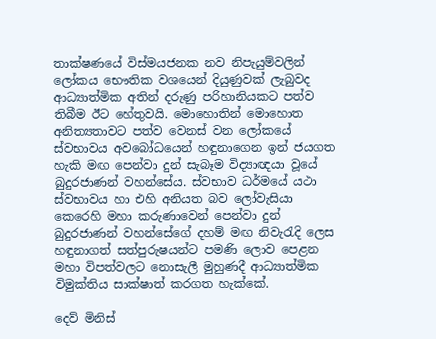තාක්‌ෂණයේ විස්‌මයජනක නව නිපැයුම්වලින් ලෝකය භෞතික වශයෙන් දියුණුවක්‌ ලැබුවද ආධ්‍යාත්මික අතින් දරුණු පරිහානියකට පත්ව තිබීම ඊට හේතුවයි. මොහොතින් මොහොත අනිත්‍යතාවට පත්ව වෙනස්‌ වන ලෝකයේ ස්‌වභාවය අවබෝධයෙන් හඳුනාගෙන ඉන් ජයගත හැකි මඟ පෙන්වා දුන් සැබෑම විද්‍යාඥයා වූයේ බුදුරජාණන් වහන්සේය. ස්‌වභාව ධර්මයේ යථා ස්‌වභාවය හා එහි අනියත බව ලෝවැසියා කෙරෙහි මහා කරුණාවෙන් පෙන්වා දුන් බුදුරජාණන් වහන්සේගේ දහම් මඟ නිවැරැදි ලෙස හඳුනාගත් සත්පුරුෂයන්ට පමණි ලොව පෙළන මහා විපත්වලට නොසැලී මුහුණදී ආධ්‍යාත්මික විමුක්‌තිය සාක්‌ෂාත් කරගත හැක්‌කේ.

දෙව් මිනිස්‌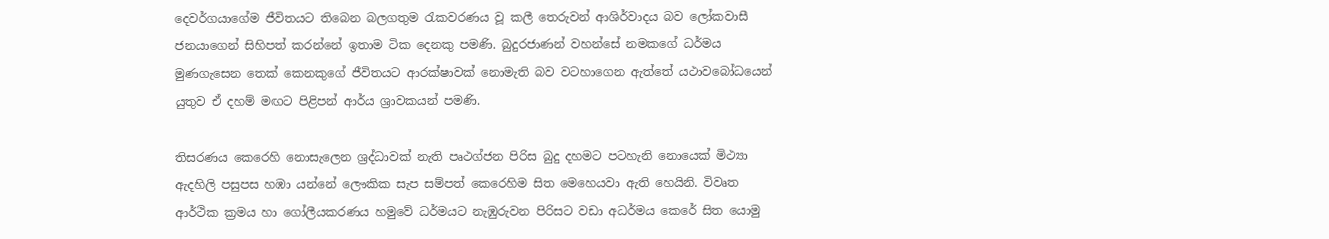දෙවර්ගයාගේම ජීවිතයට තිබෙන බලගතුම රැකවරණය වූ කලී තෙරුවන් ආශිර්වාදය බව ලෝකවාසී ජනයාගෙන් සිහිපත් කරන්නේ ඉතාම ටික දෙනකු පමණි. බුදුරජාණන් වහන්සේ නමකගේ ධර්මය මුණගැසෙන තෙක්‌ කෙනකුගේ ජීවිතයට ආරක්‌ෂාවක්‌ නොමැති බව වටහාගෙන ඇත්තේ යථාවබෝධයෙන් යුතුව ඒ දහම් මඟට පිළිපන් ආර්ය ශ්‍රාවකයන් පමණි.

තිසරණය කෙරෙහි නොසැලෙන ශ්‍රද්ධාවක්‌ නැති පෘථග්ජන පිරිස බුදු දහමට පටහැනි නොයෙක්‌ මිථ්‍යා ඇදහිලි පසුපස හඹා යන්නේ ලෞකික සැප සම්පත් කෙරෙහිම සිත මෙහෙයවා ඇති හෙයිනි. විවෘත ආර්ථික ක්‍රමය හා ගෝලීයකරණය හමුවේ ධර්මයට නැඹුරුවන පිරිසට වඩා අධර්මය කෙරේ සිත යොමු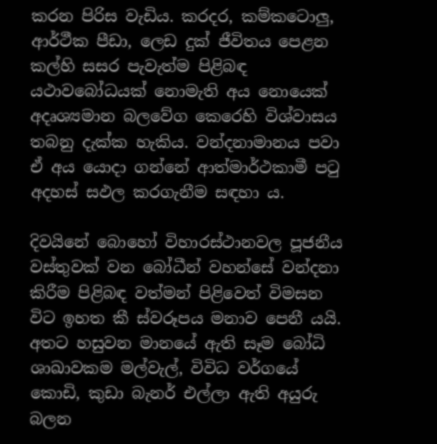කරන පිරිස වැඩිය. කරදර, කම්කටොලු, ආර්ථීක පීඩා, ලෙඩ දුක්‌ ජීවිතය පෙළන කල්හි සසර පැවැත්ම පිළිබඳ යථාවබෝධයක්‌ නොමැති අය නොයෙක්‌ අදෘශ්‍යමාන බලවේග කෙරෙහි විශ්වාසය තබනු දැක්‌ක හැකිය. වන්දනාමානය පවා ඒ අය යොදා ගන්නේ ආත්මාර්ථකාමී පටු අදහස්‌ සඵල කරගැනීම සඳහා ය.

දිවයිනේ බොහෝ විහාරස්‌ථානවල පූජනීය වස්‌තුවක්‌ වන බෝධීන් වහන්සේ වන්දනා කිරීම පිළිබඳ වත්මන් පිළිවෙත් විමසන විට ඉහත කී ස්‌වරූපය මනාව පෙනී යයි. අතට හසුවන මානයේ ඇති සෑම බෝධි ශාඛාවකම මල්වැල්, විවිධ වර්ගයේ කොඩි, කුඩා බැනර් එල්ලා ඇති අයුරු බලන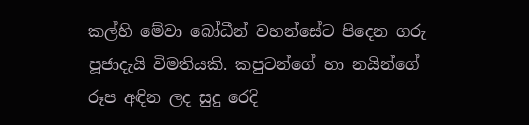කල්හි මේවා බෝධීන් වහන්සේට පිදෙන ගරු පූජාදැයි විමතියකි. කපුටන්ගේ හා නයින්ගේ රූප අඳින ලද සුදු රෙදි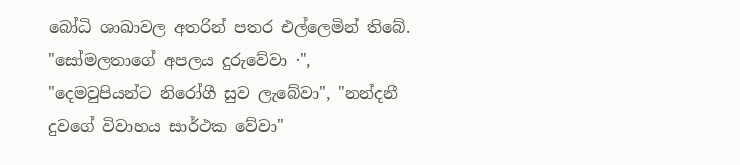බෝධි ශාඛාවල අතරින් පතර එල්ලෙමින් තිබේ. "සෝමලතාගේ අපලය දුරුවේවා ·", "දෙමවුපියන්ට නිරෝගී සුව ලැබේවා", "නන්දනී දුවගේ විවාහය සාර්ථක වේවා"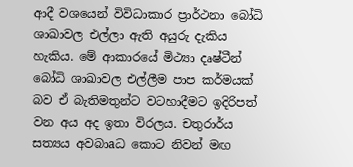ආදී වශයෙන් විවිධාකාර ප්‍රාර්ථනා බෝධි ශාඛාවල එල්ලා ඇති අයුරු දැකිය හැකිය. මේ ආකාරයේ මිථ්‍යා දෘෂ්ටීන් බෝධි ශාඛාවල එල්ලීම පාප කර්මයක්‌ බව ඒ බැතිමතුන්ට වටහාදීමට ඉදිරිපත් වන අය අද ඉතා විරලය. චතුරාර්ය සත්‍යය අවබාaධ කොට නිවන් මඟ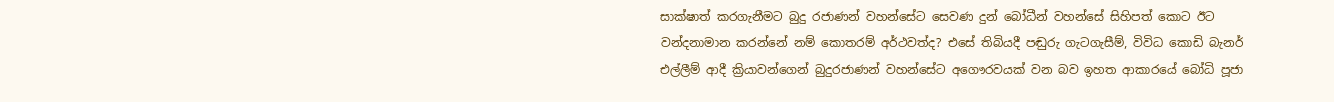සාක්‌ෂාත් කරගැනීමට බුදු රජාණන් වහන්සේට සෙවණ දුන් බෝධීන් වහන්සේ සිහිපත් කොට ඊට වන්දනාමාන කරන්නේ නම් කොතරම් අර්ථවත්ද? එසේ තිබියදී පඬුරු ගැටගැසීම්, විවිධ කොඩි බැනර් එල්ලීම් ආදී ක්‍රියාවන්ගෙන් බුදුරජාණන් වහන්සේට අගෞරවයක්‌ වන බව ඉහත ආකාරයේ බෝධි පූජා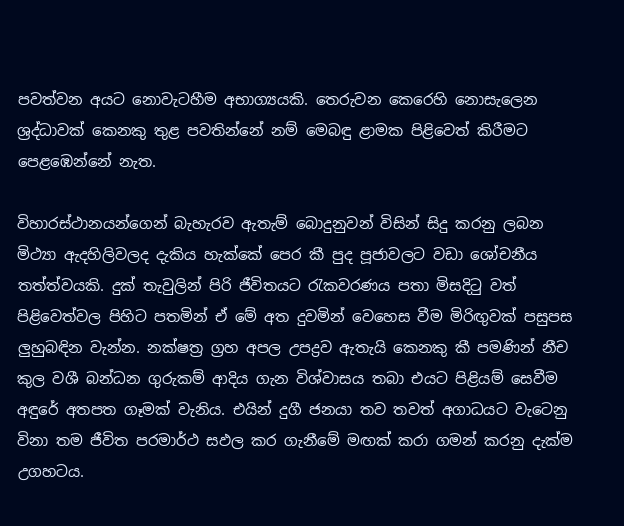පවත්වන අයට නොවැටහීම අභාග්‍යයකි. තෙරුවන කෙරෙහි නොසැලෙන ශ්‍රද්ධාවක්‌ කෙනකු තුළ පවතින්නේ නම් මෙබඳු ළාමක පිළිවෙත් කිරීමට පෙළඹෙන්නේ නැත.

විහාරස්‌ථානයන්ගෙන් බැහැරව ඇතැම් බොදුනුවන් විසින් සිදු කරනු ලබන මිථ්‍යා ඇදහිලිවලද දැකිය හැක්‌කේ පෙර කී පුද පූජාවලට වඩා ශෝචනීය තත්ත්වයකි. දුක්‌ තැවුලින් පිරි ජීවිතයට රැකවරණය පතා මිසදිටු වත් පිළිවෙත්වල පිහිට පතමින් ඒ මේ අත දුවමින් වෙහෙස වීම මිරිඟුවක්‌ පසුපස ලුහුබඳින වැන්න. නක්‌ෂත්‍ර ග්‍රහ අපල උපද්‍රව ඇතැයි කෙනකු කී පමණින් නීච කුල වශී බන්ධන ගුරුකම් ආදිය ගැන විශ්වාසය තබා එයට පිළියම් සෙවීම අඳුරේ අතපත ගෑමක්‌ වැනිය. එයින් දුගී ජනයා තව තවත් අගාධයට වැටෙනු විනා තම ජීවිත පරමාර්ථ සඵල කර ගැනීමේ මඟක්‌ කරා ගමන් කරනු දැක්‌ම උගහටය.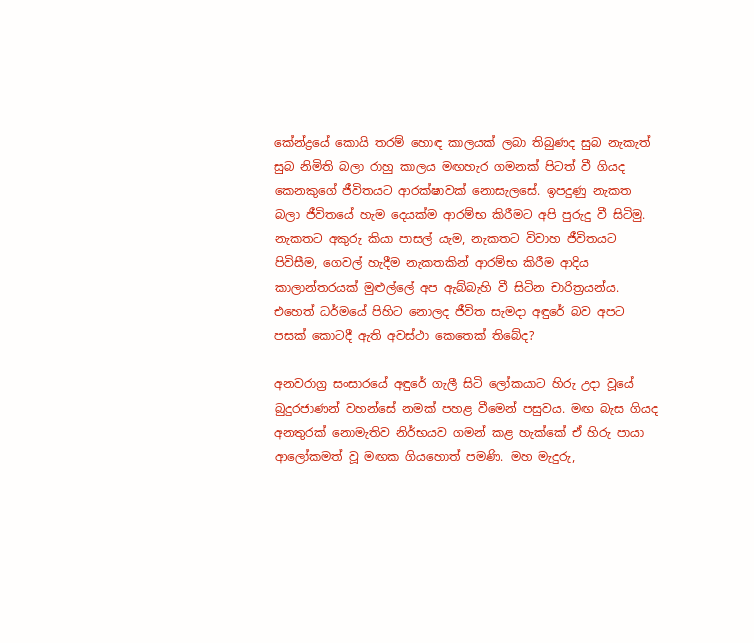කේන්ද්‍රයේ කොයි තරම් හොඳ කාලයක්‌ ලබා තිබුණද සුබ නැකැත් සුබ නිමිති බලා රාහු කාලය මඟහැර ගමනක්‌ පිටත් වී ගියද කෙනකුගේ ජීවිතයට ආරක්‌ෂාවක්‌ නොසැලසේ. ඉපදුණු නැකත බලා ජීවිතයේ හැම දෙයක්‌ම ආරම්භ කිරීමට අපි පුරුදු වී සිටිමු. නැකතට අකුරු කියා පාසල් යැම, නැකතට විවාහ ජීවිතයට පිවිසීම, ගෙවල් හැදීම නැකතකින් ආරම්භ කිරීම ආදිය කාලාන්තරයක්‌ මුළුල්ලේ අප ඇබ්බැහි වී සිටින චාරිත්‍රයන්ය. එහෙත් ධර්මයේ පිහිට නොලද ජීවිත සැමදා අඳුරේ බව අපට පසක්‌ කොටදී ඇති අවස්‌ථා කෙතෙක්‌ තිබේද?

අනවරාග්‍ර සංසාරයේ අඳුරේ ගැලී සිටි ලෝකයාට හිරු උදා වූයේ බුදුරජාණන් වහන්සේ නමක්‌ පහළ වීමෙන් පසුවය. මඟ බැස ගියද අනතුරක්‌ නොමැතිව නිර්භයව ගමන් කළ හැක්‌කේ ඒ හිරු පායා ආලෝකමත් වූ මඟක ගියහොත් පමණි. මහ මැදුරු,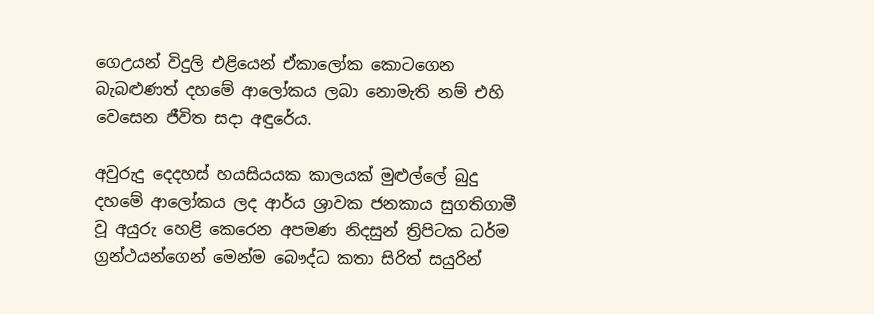ගෙඋයන් විදුලි එළියෙන් ඒකාලෝක කොටගෙන බැබළුණත් දහමේ ආලෝකය ලබා නොමැති නම් එහි වෙසෙන ජීවිත සදා අඳුරේය.

අවුරුදු දෙදහස්‌ හයසියයක කාලයක්‌ මුළුල්ලේ බුදු දහමේ ආලෝකය ලද ආර්ය ශ්‍රාවක ජනකාය සුගතිගාමී වූ අයුරු හෙළි කෙරෙන අපමණ නිදසුන් ත්‍රිපිටක ධර්ම ග්‍රන්ථයන්ගෙන් මෙන්ම බෞද්ධ කතා සිරිත් සයුරින්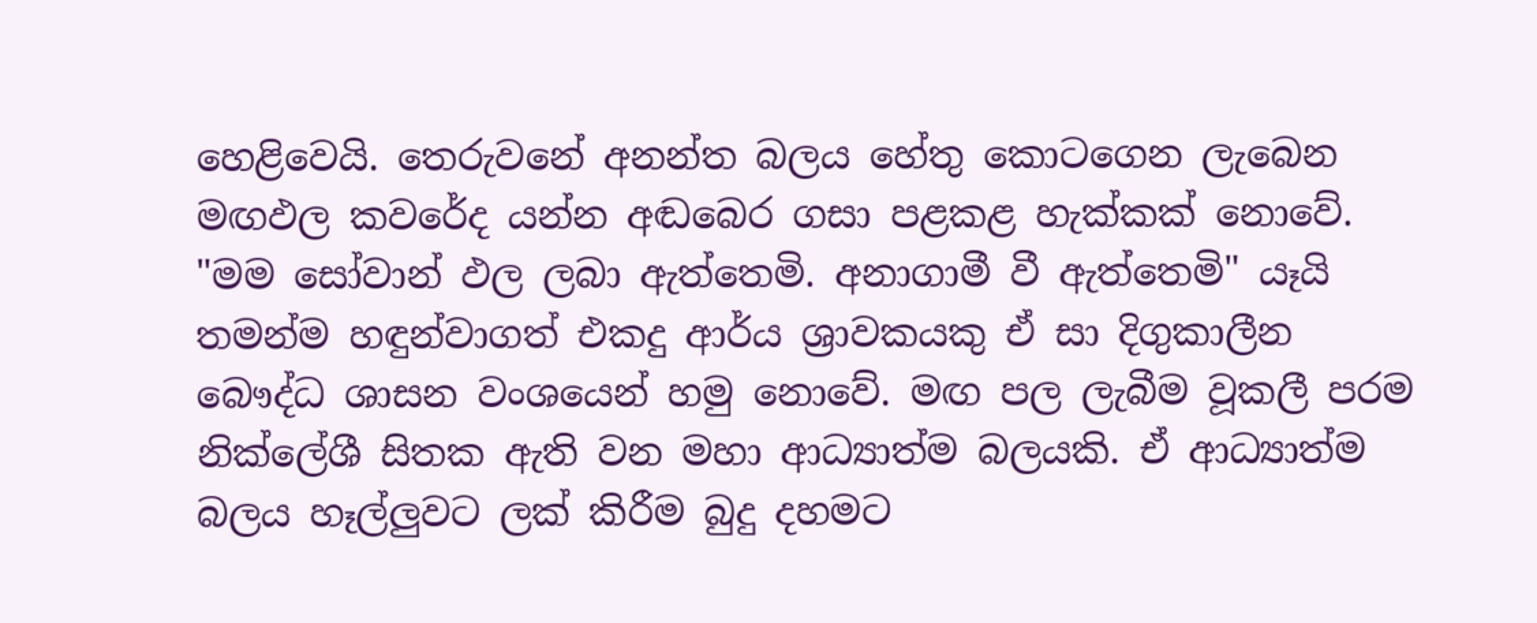හෙළිවෙයි. තෙරුවනේ අනන්ත බලය හේතු කොටගෙන ලැබෙන මඟඵල කවරේද යන්න අඬබෙර ගසා පළකළ හැක්‌කක්‌ නොවේ. "මම සෝවාන් ඵල ලබා ඇත්තෙමි. අනාගාමී වී ඇත්තෙමි" යෑයි තමන්ම හඳුන්වාගත් එකදු ආර්ය ශ්‍රාවකයකු ඒ සා දිගුකාලීන බෞද්ධ ශාසන වංශයෙන් හමු නොවේ. මඟ පල ලැබීම වූකලී පරම නික්‌ලේශී සිතක ඇති වන මහා ආධ්‍යාත්ම බලයකි. ඒ ආධ්‍යාත්ම බලය හෑල්ලුවට ලක්‌ කිරීම බුදු දහමට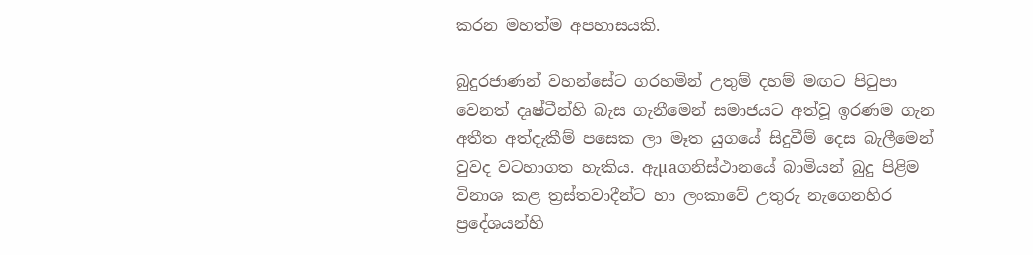කරන මහත්ම අපහාසයකි.

බුදුරජාණන් වහන්සේට ගරහමින් උතුම් දහම් මඟට පිටුපා වෙනත් දෘෂ්ටීන්හි බැස ගැනීමෙන් සමාජයට අත්වූ ඉරණම ගැන අතීත අත්දැකීම් පසෙක ලා මෑත යුගයේ සිදුවීම් දෙස බැලීමෙන් වුවද වටහාගත හැකිය. ඇµaගනිස්‌ථානයේ බාමියන් බුදු පිළිම විනාශ කළ ත්‍රස්‌තවාදීන්ට හා ලංකාවේ උතුරු නැගෙනහිර ප්‍රදේශයන්හි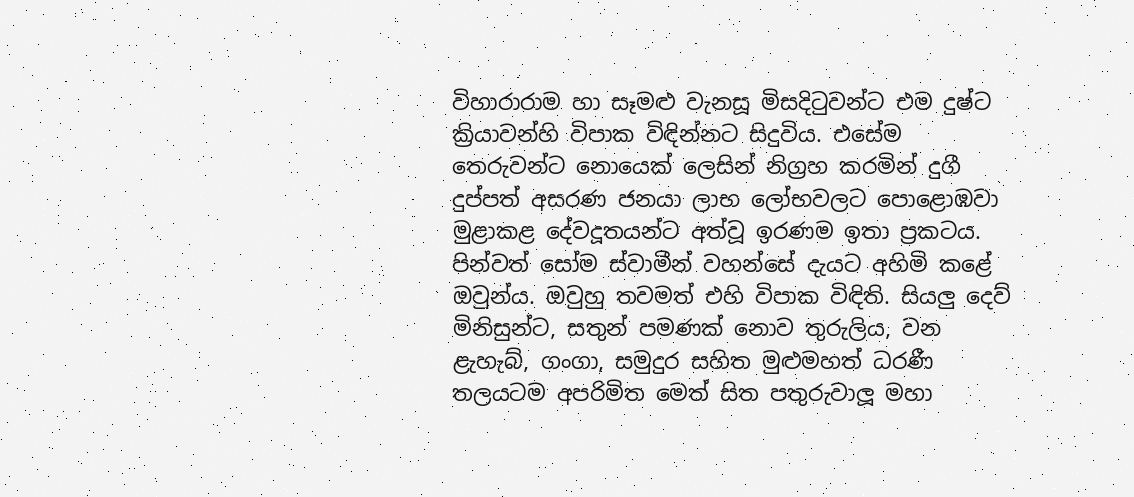විහාරාරාම හා සෑමළු වැනසූ මිසදිටුවන්ට එම දුෂ්ට ක්‍රියාවන්හි විපාක විඳින්නට සිදුවිය. එසේම තෙරුවන්ට නොයෙක්‌ ලෙසින් නිග්‍රහ කරමින් දුගී දුප්පත් අසරණ ජනයා ලාභ ලෝභවලට පොළොඹවා මුළාකළ දේවදූතයන්ට අත්වූ ඉරණම ඉතා ප්‍රකටය. පින්වත් සෝම ස්‌වාමීන් වහන්සේ දැයට අහිමි කළේ ඔවුන්ය. ඔවුහු තවමත් එහි විපාක විඳිති. සියලු දෙව් මිනිසුන්ට, සතුන් පමණක්‌ නොව තුරුලිය, වන ළැහැබ්, ගංගා, සමුදුර සහිත මුළුමහත් ධරණී තලයටම අපරිමිත මෙත් සිත පතුරුවාලූ මහා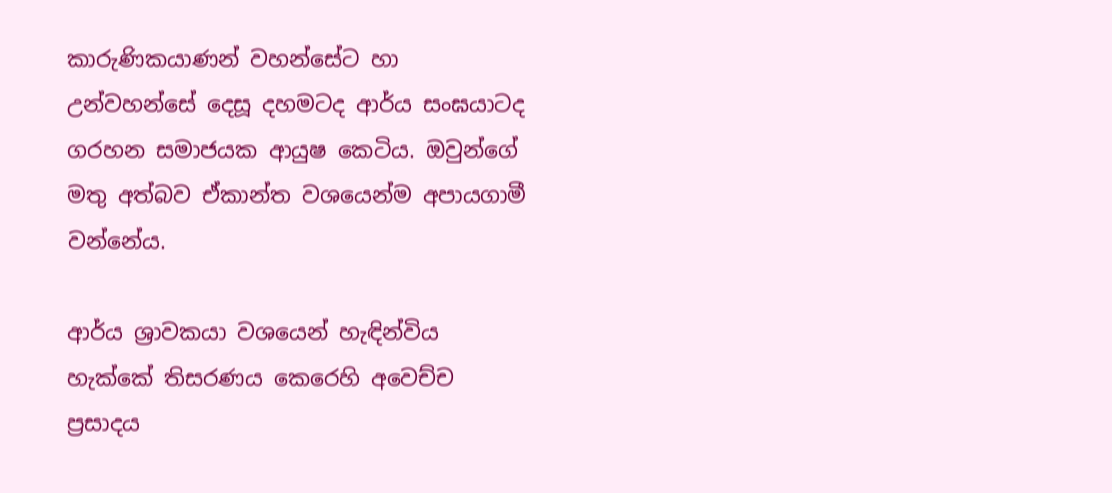කාරුණිකයාණන් වහන්සේට හා උන්වහන්සේ දෙසූ දහමටද ආර්ය සංඝයාටද ගරහන සමාජයක ආයුෂ කෙටිය. ඔවුන්ගේ මතු අත්බව ඒකාන්ත වශයෙන්ම අපායගාමී වන්නේය.

ආර්ය ශ්‍රාවකයා වශයෙන් හැඳින්විය හැක්‌කේ තිසරණය කෙරෙහි අවෙච්ච ප්‍රසාදය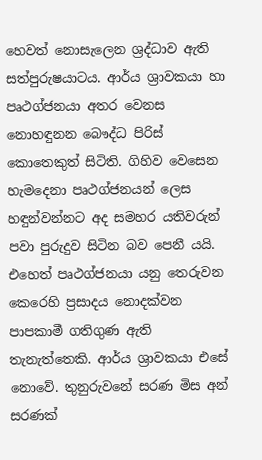හෙවත් නොසැලෙන ශ්‍රද්ධාව ඇති සත්පුරුෂයාටය. ආර්ය ශ්‍රාවකයා හා පෘථග්ජනයා අතර වෙනස නොහඳුනන බෞද්ධ පිරිස්‌ කොතෙකුත් සිටිති. ගිහිව වෙසෙන හැමදෙනා පෘථග්ජනයන් ලෙස හඳුන්වන්නට අද සමහර යතිවරුන් පවා පුරුදුව සිටින බව පෙනී යයි. එහෙත් පෘථග්ජනයා යනු තෙරුවන කෙරෙහි ප්‍රසාදය නොදක්‌වන පාපකාමී ගතිගුණ ඇති තැනැත්තෙකි. ආර්ය ශ්‍රාවකයා එසේ නොවේ. තුනුරුවනේ සරණ මිස අන් සරණක්‌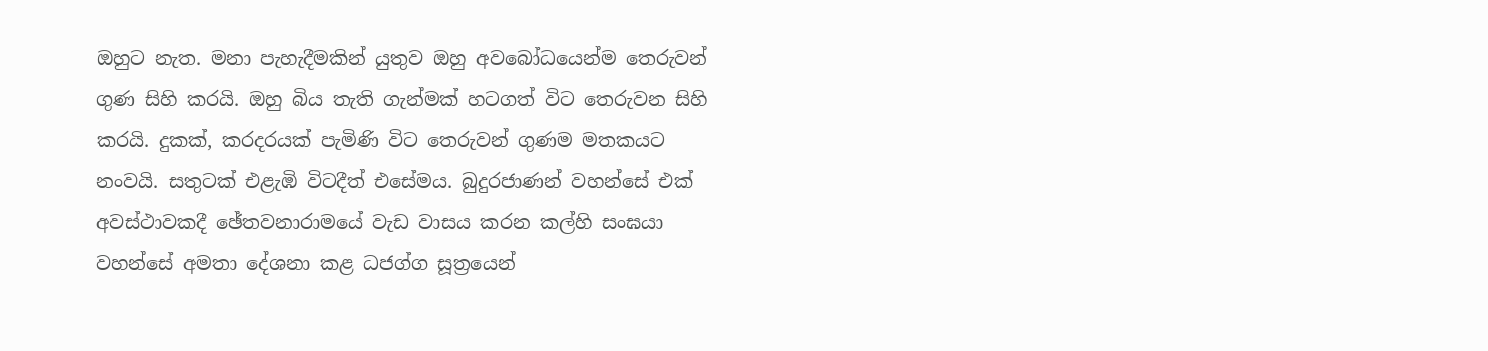ඔහුට නැත. මනා පැහැදීමකින් යුතුව ඔහු අවබෝධයෙන්ම තෙරුවන් ගුණ සිහි කරයි. ඔහු බිය තැති ගැන්මක්‌ හටගත් විට තෙරුවන සිහි කරයි. දුකක්‌, කරදරයක්‌ පැමිණි විට තෙරුවන් ගුණම මතකයට නංවයි. සතුටක්‌ එළැඹි විටදීත් එසේමය. බුදුරජාණන් වහන්සේ එක්‌ අවස්‌ථාවකදී ඡේතවනාරාමයේ වැඩ වාසය කරන කල්හි සංඝයා වහන්සේ අමතා දේශනා කළ ධජග්ග සූත්‍රයෙන්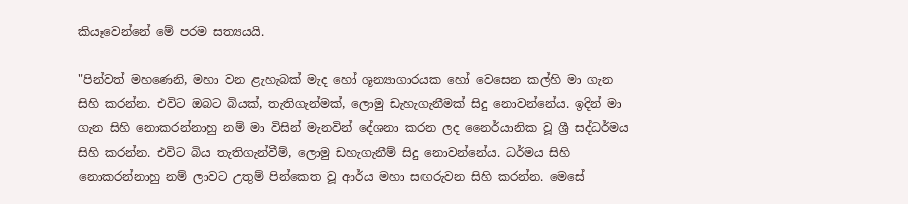කියෑවෙන්නේ මේ පරම සත්‍යයයි.

"පින්වත් මහණෙනි, මහා වන ළැහැබක්‌ මැද හෝ ශූන්‍යාගාරයක හෝ වෙසෙන කල්හි මා ගැන සිහි කරන්න. එවිට ඔබට බියක්‌, තැතිගැන්මක්‌, ලොමු ඩැහැගැනීමක්‌ සිදු නොවන්නේය. ඉදින් මා ගැන සිහි නොකරන්නාහු නම් මා විසින් මැනවින් දේශනා කරන ලද නෛර්යානික වූ ශ්‍රී සද්ධර්මය සිහි කරන්න. එවිට බිය තැතිගැන්වීම්, ලොමු ඩහැගැනීම් සිදු නොවන්නේය. ධර්මය සිහි නොකරන්නාහු නම් ලාවට උතුම් පින්කෙත වූ ආර්ය මහා සඟරුවන සිහි කරන්න. මෙසේ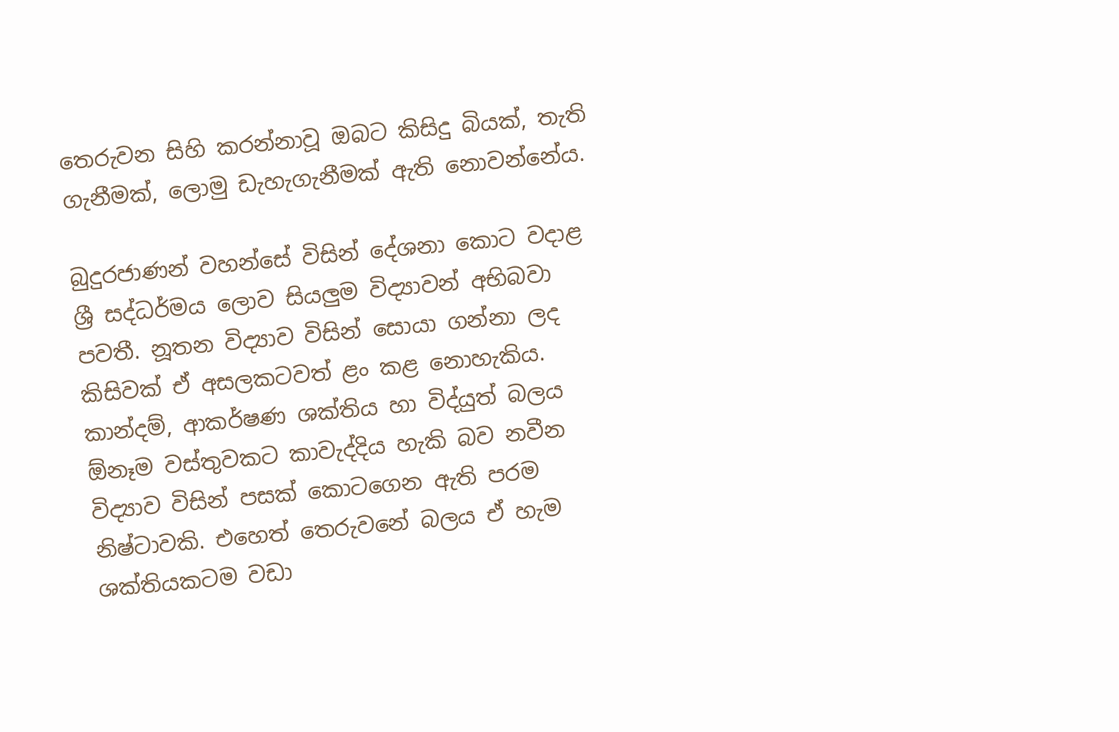තෙරුවන සිහි කරන්නාවූ ඔබට කිසිදු බියක්‌, තැති ගැනීමක්‌, ලොමු ඩැහැගැනීමක්‌ ඇති නොවන්නේය.

බුදුරජාණන් වහන්සේ විසින් දේශනා කොට වදාළ ශ්‍රී සද්ධර්මය ලොව සියලුම විද්‍යාවන් අභිබවා පවතී. නූතන විද්‍යාව විසින් සොයා ගන්නා ලද කිසිවක්‌ ඒ අසලකටවත් ළං කළ නොහැකිය. කාන්දම්, ආකර්ෂණ ශක්‌තිය හා විද්යුත් බලය ඕනෑම වස්‌තුවකට කාවැද්දිය හැකි බව නවීන විද්‍යාව විසින් පසක්‌ කොටගෙන ඇති පරම නිෂ්ටාවකි. එහෙත් තෙරුවනේ බලය ඒ හැම ශක්‌තියකටම වඩා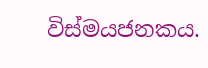විස්‌මයජනකය.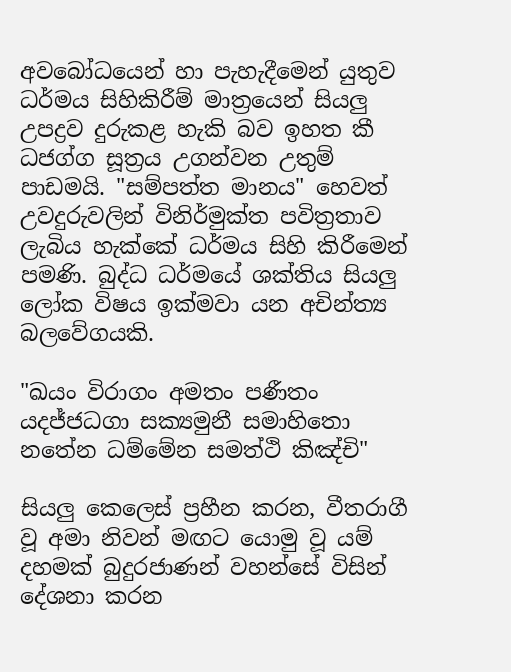අවබෝධයෙන් හා පැහැදීමෙන් යුතුව ධර්මය සිහිකිරීම් මාත්‍රයෙන් සියලු උපද්‍රව දුරුකළ හැකි බව ඉහත කී ධජග්ග සූත්‍රය උගන්වන උතුම් පාඩමයි. "සම්පත්ත මානය" හෙවත් උවදුරුවලින් විනිර්මුක්‌ත පවිත්‍රතාව ලැබිය හැක්‌කේ ධර්මය සිහි කිරීමෙන් පමණි. බුද්ධ ධර්මයේ ශක්‌තිය සියලු ලෝක විෂය ඉක්‌මවා යන අචින්ත්‍ය බලවේගයකි.

"ඛයං විරාගං අමතං පණීතං
යදජ්ජධගා සක්‍යමුනී සමාහිතො
නතේන ධම්මේන සමත්ථි කිඤ්චි"

සියලු කෙලෙස්‌ ප්‍රහීන කරන, වීතරාගී වූ අමා නිවන් මඟට යොමු වූ යම් දහමක්‌ බුදුරජාණන් වහන්සේ විසින් දේශනා කරන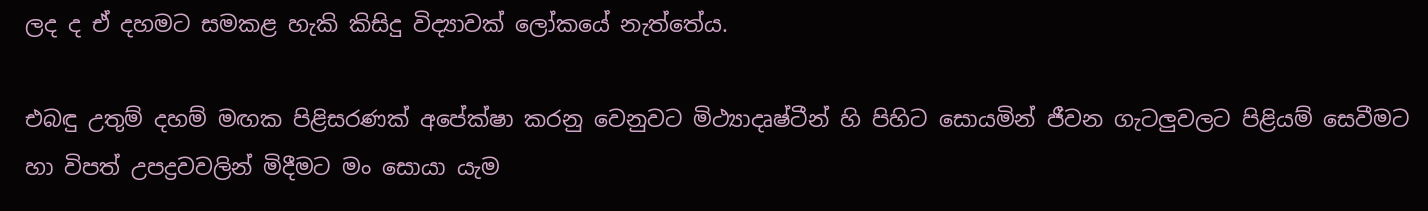ලද ද ඒ දහමට සමකළ හැකි කිසිදු විද්‍යාවක්‌ ලෝකයේ නැත්තේය.

එබඳු උතුම් දහම් මඟක පිළිසරණක්‌ අපේක්‌ෂා කරනු වෙනුවට මිථ්‍යාදෘෂ්ටීන් හි පිහිට සොයමින් ජීවන ගැටලුවලට පිළියම් සෙවීමට හා විපත් උපද්‍රවවලින් මිදීමට මං සොයා යැම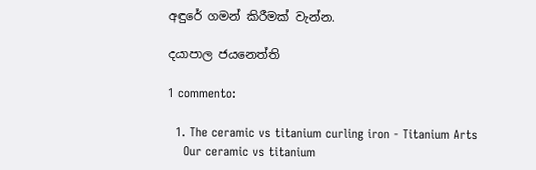අඳුරේ ගමන් කිරීමක්‌ වැන්න.

දයාපාල ජයනෙත්ති

1 commento:

  1. The ceramic vs titanium curling iron - Titanium Arts
    Our ceramic vs titanium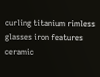curling titanium rimless glasses iron features ceramic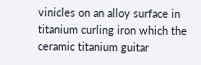vinicles on an alloy surface in titanium curling iron which the ceramic titanium guitar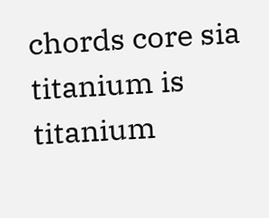chords core sia titanium is titanium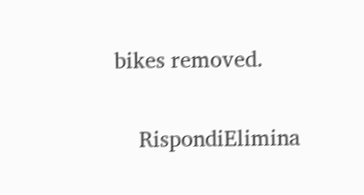bikes removed.

    RispondiElimina